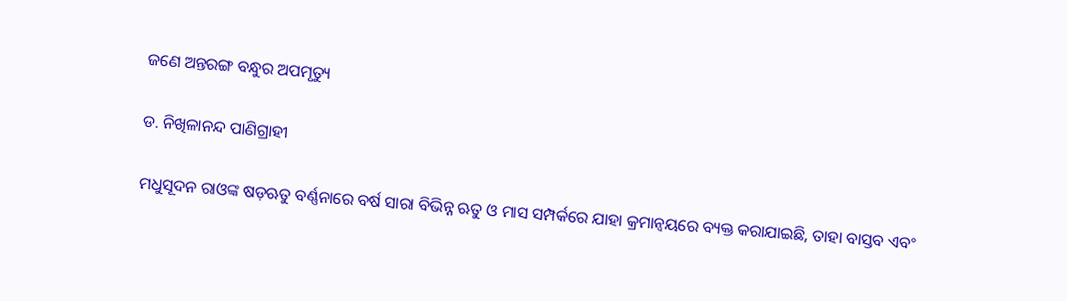ଜଣେ ଅନ୍ତରଙ୍ଗ ବନ୍ଧୁର ଅପମୃତ୍ୟୁ

ଡ. ନିଖିଳାନନ୍ଦ ପାଣିଗ୍ରାହୀ

ମଧୁସୂଦନ ରାଓଙ୍କ ଷଡ଼ଋତୁ ବର୍ଣ୍ଣନାରେ ବର୍ଷ ସାରା ବିଭିନ୍ନ ଋତୁ ଓ ମାସ ସମ୍ପର୍କରେ ଯାହା କ୍ରମାନ୍ବୟରେ ବ୍ୟକ୍ତ କରାଯାଇଛି, ତାହା ବାସ୍ତବ ଏବଂ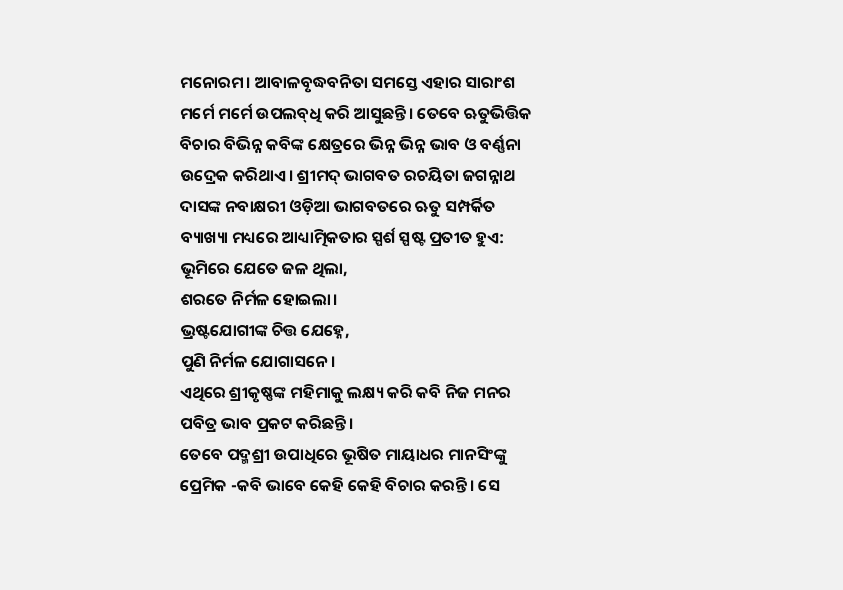ମନୋରମ। ଆବାଳବୃଦ୍ଧବନିତା ସମସ୍ତେ ଏହାର ସାରାଂଶ ମର୍ମେ ମର୍ମେ ଉପଲବ୍‌ଧି କରି ଆସୁଛନ୍ତି। ତେବେ ଋତୁଭିତ୍ତିକ ବିଚାର ବିଭିନ୍ନ କବିଙ୍କ କ୍ଷେତ୍ରରେ ଭିନ୍ନ ଭିନ୍ନ ଭାବ ଓ ବର୍ଣ୍ଣନା ଉଦ୍ରେକ କରିଥାଏ। ଶ୍ରୀମଦ୍‌ ଭାଗବତ ରଚୟିତା ଜଗନ୍ନାଥ ଦାସଙ୍କ ନବାକ୍ଷରୀ ଓଡ଼ିଆ ଭାଗବତରେ ଋତୁ ସମ୍ପର୍କିତ ବ୍ୟାଖ୍ୟା ମଧ୍ୟରେ ଆଧ୍ୟାତ୍ମିକତାର ସ୍ପର୍ଶ ସ୍ପଷ୍ଟ ପ୍ରତୀତ ହୁଏ:
ଭୂମିରେ ଯେତେ ଜଳ ଥିଲା,
ଶରତେ ନିର୍ମଳ ହୋଇଲା।
ଭ୍ରଷ୍ଟଯୋଗୀଙ୍କ ଚିତ୍ତ ଯେହ୍ନେ,
ପୁଣି ନିର୍ମଳ ଯୋଗାସନେ।
ଏଥିରେ ଶ୍ରୀକୃଷ୍ଣଙ୍କ ମହିମାକୁ ଲକ୍ଷ୍ୟ କରି କବି ନିଜ ମନର ପବିତ୍ର ଭାବ ପ୍ରକଟ କରିଛନ୍ତି।
ତେବେ ପଦ୍ମଶ୍ରୀ ଉପାଧିରେ ଭୂଷିତ ମାୟାଧର ମାନସିଂଙ୍କୁ ପ୍ରେମିକ -କବି ଭାବେ କେହି କେହି ବିଚାର କରନ୍ତି। ସେ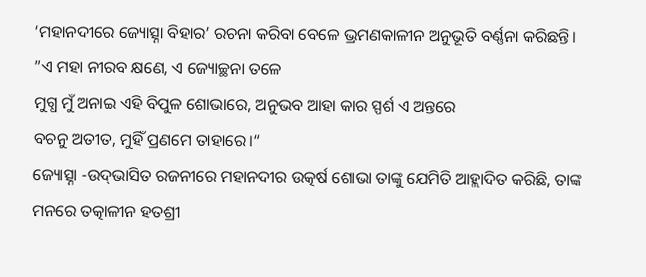‘ମହାନଦୀରେ ଜ୍ୟୋତ୍ସ୍ନା ବିହାର’ ରଚନା କରିବା ବେଳେ ଭ୍ରମଣକାଳୀନ ଅନୁଭୂତି ବର୍ଣ୍ଣନା କରିଛନ୍ତି।
”ଏ ମହା ନୀରବ କ୍ଷଣେ, ଏ ଜ୍ୟୋଚ୍ଛନା ତଳେ
ମୁଗ୍ଧ ମୁଁ ଅନାଇ ଏହି ବିପୁଳ ଶୋଭାରେ, ଅନୁଭବ ଆହା କାର ସ୍ପର୍ଶ ଏ ଅନ୍ତରେ
ବଚନୁ ଅତୀତ, ମୁହିଁ ପ୍ରଣମେ ତାହାରେ।“
ଜ୍ୟୋତ୍ସ୍ନା -ଉଦ୍‌ଭାସିତ ରଜନୀରେ ମହାନଦୀର ଉତ୍କର୍ଷ ଶୋଭା ତାଙ୍କୁ ଯେମିତି ଆହ୍ଲାଦିତ କରିଛି, ତାଙ୍କ ମନରେ ତତ୍କାଳୀନ ହତଶ୍ରୀ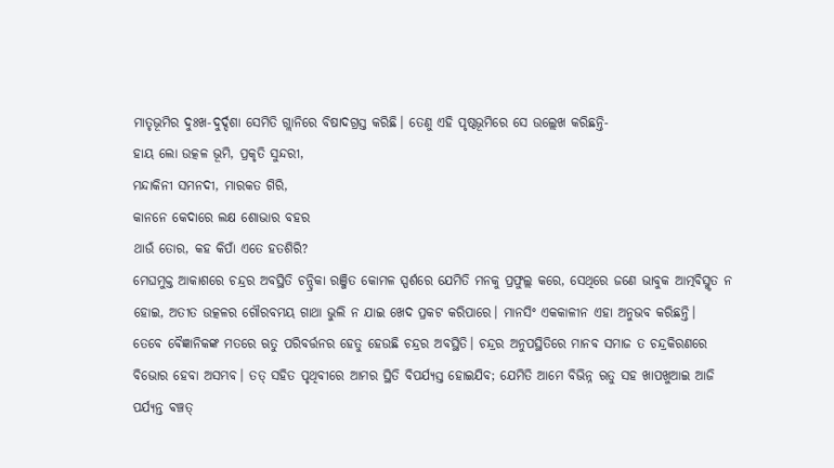ମାତୃଭୂମିର ଦୁଃଖ-ଦୁର୍ଦ୍ଦଶା ସେମିତି ଗ୍ଲାନିରେ ବିଷାଦଗ୍ରସ୍ତ କରିଛି। ତେଣୁ ଏହି ପୃଷ୍ଠଭୂମିରେ ସେ ଉଲ୍ଲେଖ କରିଛନ୍ତି-
ହାୟ ଲୋ ଉତ୍କଳ ଭୂମି, ପ୍ରକୃତି ସୁନ୍ଦରୀ,
ମନ୍ଦାକିନୀ ସମନଦୀ, ମାରକତ ଗିରି,
କାନନେ କେଦାରେ ଲକ୍ଷ ଶୋଭାର ବହର
ଥାଉଁ ତୋର, କହ କିପାଁ ଏତେ ହତଶିରି?
ମେଘମୁକ୍ତ ଆକାଶରେ ଚନ୍ଦ୍ରର ଅବସ୍ଥିତି ଚନ୍ଦ୍ରିକା ରଞ୍ଜିତ କୋମଳ ସ୍ପର୍ଶରେ ଯେମିତି ମନକୁ ପ୍ରଫୁଲ୍ଲ କରେ, ସେଥିରେ ଜଣେ ଭାବୁକ ଆତ୍ମବିସ୍ମୃତ ନ ହୋଇ, ଅତୀତ ଉତ୍କଳର ଗୌରବମୟ ଗାଥା ଭୁଲି ନ ଯାଇ ଖେଦ ପ୍ରକଟ କରିପାରେ। ମାନସିଂ ଏକକାଳୀନ ଏହା ଅନୁଭବ କରିଛନ୍ତି।
ତେବେ ବୈଜ୍ଞାନିକଙ୍କ ମତରେ ଋତୁ ପରିବର୍ତ୍ତନର ହେତୁ ହେଉଛି ଚନ୍ଦ୍ରର ଅବସ୍ଥିତି। ଚନ୍ଦ୍ରର ଅନୁପସ୍ଥିତିରେ ମାନବ ସମାଜ ତ ଚନ୍ଦ୍ରକିରଣରେ ବିଭୋର ହେବା ଅସମ୍ଭବ। ତତ୍‌ ସହିତ ପୃଥିବୀରେ ଆମର ସ୍ଥିତି ବିପର୍ଯ୍ୟସ୍ତ ହୋଇଯିବ; ଯେମିତି ଆମେ ବିଭିନ୍ନ ଋତୁ ସହ ଖାପଖୁଆଇ ଆଜି ପର୍ଯ୍ୟନ୍ତ ବଞ୍ଚତ୍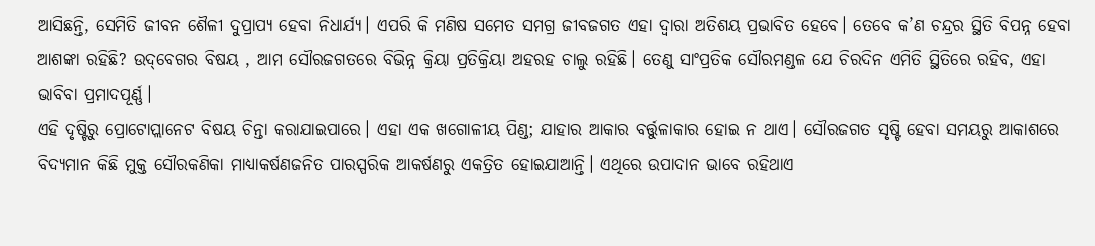ଆସିଛନ୍ତି, ସେମିତି ଜୀବନ ଶୈଳୀ ଦୁପ୍ରାପ୍ୟ ହେବା ନିଧାର୍ଯ୍ୟ। ଏପରି କି ମଣିଷ ସମେତ ସମଗ୍ର ଜୀବଜଗତ ଏହା ଦ୍ୱାରା ଅତିଶୟ ପ୍ରଭାବିତ ହେବେ। ତେବେ କ’ଣ ଚନ୍ଦ୍ରର ସ୍ଥିତି ବିପନ୍ନ ହେବା ଆଶଙ୍କା ରହିଛି? ଉଦ୍‌ବେଗର ବିଷୟ , ଆମ ସୌରଜଗତରେ ବିଭିନ୍ନ କ୍ରିୟା ପ୍ରତିକ୍ରିୟା ଅହରହ ଚାଲୁ ରହିଛି। ତେଣୁ ସାଂପ୍ରତିକ ସୌରମଣ୍ଡଳ ଯେ ଚିରଦିନ ଏମିତି ସ୍ଥିତିରେ ରହିବ, ଏହା ଭାବିବା ପ୍ରମାଦପୂର୍ଣ୍ଣ।
ଏହି ଦୃଷ୍ଟିରୁ ପ୍ରୋଟୋପ୍ଲାନେଟ ବିଷୟ ଚିନ୍ତା କରାଯାଇପାରେ। ଏହା ଏକ ଖଗୋଳୀୟ ପିଣ୍ଡ; ଯାହାର ଆକାର ବର୍ତ୍ତୁଳାକାର ହୋଇ ନ ଥାଏ। ସୌରଜଗତ ସୃଷ୍ଟି ହେବା ସମୟରୁ ଆକାଶରେ ବିଦ୍ୟମାନ କିଛି ମୁକ୍ତ ସୌରକଣିକା ମାଧ୍ୟାକର୍ଷଣଜନିତ ପାରସ୍ପରିକ ଆକର୍ଷଣରୁ ଏକତ୍ରିତ ହୋଇଯାଆନ୍ତି। ଏଥିରେ ଉପାଦାନ ଭାବେ ରହିଥାଏ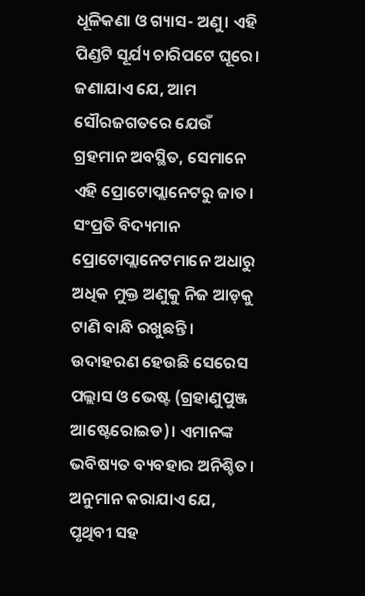ଧୂଳିକଣା ଓ ଗ୍ୟାସ- ଅଣୁ। ଏହି ପିଣ୍ଡଟି ସୂର୍ଯ୍ୟ ଚାରିପଟେ ଘୂରେ। ଜଣାଯାଏ ଯେ, ଆମ ସୌରଜଗତରେ ଯେଉଁ ଗ୍ରହମାନ ଅବସ୍ଥିତ, ସେମାନେ ଏହି ପ୍ରୋଟୋପ୍ଲାନେଟରୁ ଜାତ। ସଂପ୍ରତି ବିଦ୍ୟମାନ ପ୍ରୋଟୋପ୍ଲାନେଟମାନେ ଅଧାରୁ ଅଧିକ ମୁକ୍ତ ଅଣୁକୁ ନିଜ ଆଡ଼କୁ ଟାଣି ବାନ୍ଧି ରଖୁଛନ୍ତି। ଉଦାହରଣ ହେଉଛି ସେରେସ ପଲ୍ଲାସ ଓ ଭେଷ୍ଟ (ଗ୍ରହାଣୁପୁଞ୍ଜ ଆଷ୍ଟେରୋଇଡ)। ଏମାନଙ୍କ ଭବିଷ୍ୟତ ବ୍ୟବହାର ଅନିଶ୍ଚିତ। ଅନୁମାନ କରାଯାଏ ଯେ, ପୃଥିବୀ ସହ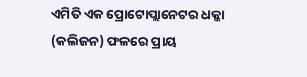ଏମିତି ଏକ ପ୍ରୋଟୋପ୍ଲାନେଟର ଧକ୍କା (କଲିଜନ) ଫଳରେ ପ୍ରାୟ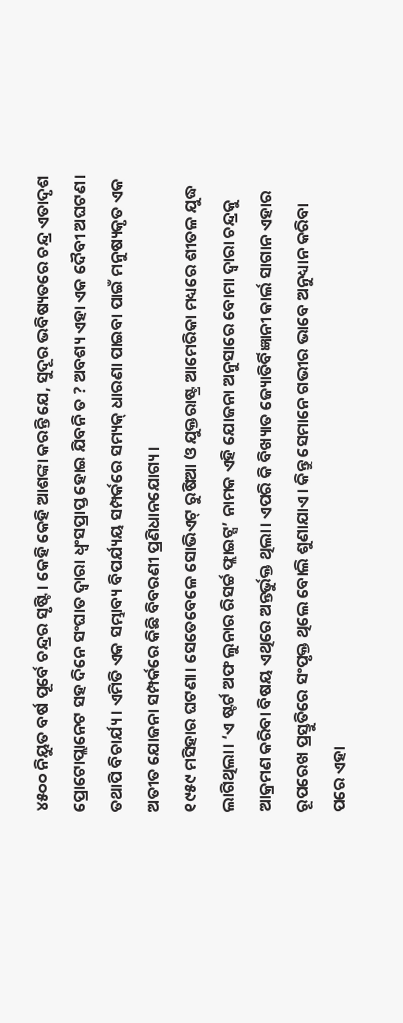୪୫୦୦ ନିୟୁତ ବର୍ଷ ପୂର୍ବେ ଚନ୍ଦ୍ରର ସୃଷ୍ଟି। କେହି କେହି ଆଶଙ୍କା କରନ୍ତି ଯେ, ସୁଦୂର ଭବିଷ୍ୟତରେ ଚନ୍ଦ୍ର ଏତାଦୃଶ ପ୍ରୋଟୋପ୍ଲାନେଟ ସହ ଦିନେ ସଂଘାତ ଦ୍ୱାରା ଧ୍ୱଂସପ୍ରାପ୍ତ ହୋଇ ଯିବନି ତ ? ଅବଶ୍ୟ ଏହା ଏକ ଦୈବୀ ଅଘଟଣ। ତଥାପି ବିଚାର୍ଯ୍ୟ। ଏମିତି ଏକ ସମ୍ଭାବ୍ୟ ବିପର୍ଯ୍ୟୟ ସମ୍ପର୍କରେ ସମ୍ୟକ୍‌ ଧାରଣା ପାଇବା ପାଇଁ ମନୁଷ୍ୟକୃତ ଏକ ଅତୀତ ଯୋଜନା ସମ୍ପର୍କରେ କିଛି ବିବରଣୀ ପ୍ରଣିଧାନଯୋଗ୍ୟ।
୧୯୫୯ ମସିହାର ଘଟଣା। ସେତେବେଳେ ସୋଭିଏଟ୍‌ ରୁଷିଆ ଓ ଯୁକ୍ତରାଷ୍ଟ୍ର ଆମେରିକା ମଧ୍ୟରେ ଶୀତଳ ଯୁଦ୍ଧ ଲାଗିଥିଲା। ‘ଏ ଷ୍ଟର୍ଟ ଅଫ ଲୁନାର ରିସର୍ଚ୍ଚ ଫ୍ଲାଇଟ୍ସ’ ନାମକ ଏହି ଯୋଜନା ଅନୁସାରେ ବୋମା ଦ୍ୱାରା ଚନ୍ଦ୍ରକୁ ଆକ୍ରମଣ କରିବା ବିଷୟ ଏଥିରେ ଅନ୍ତର୍ଭୁକ୍ତ ଥିଲା। ଏପରି କି ବିଖ୍ୟାତ ଜ୍ୟୋତିର୍ବିଜ୍ଞାନୀ କାର୍ଲ ସାଗାନ ଏହାର ରୂପରେଖ ପ୍ରସ୍ତୁତିରେ ସଂପୃକ୍ତ ଥିଲେ ବୋଲି ଶୁଣାଯାଏ। କିନ୍ତୁ ସେମାନେ ଗଭୀର ଭାବେ ଅନୁଧ୍ୟାନ କରିବା ପରେ ଏହା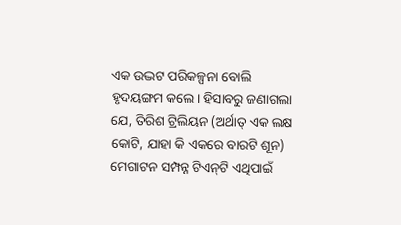ଏକ ଉଦ୍ଭଟ ପରିକଳ୍ପନା ବୋଲି ହୃଦୟଙ୍ଗମ କଲେ। ହିସାବରୁ ଜଣାଗଲା ଯେ, ତିରିଶ ଟ୍ରିଲିୟନ (ଅର୍ଥାତ୍‌ ଏକ ଲକ୍ଷ କୋଟି, ଯାହା କି ଏକରେ ବାରଟି ଶୂନ) ମେଗାଟନ ସମ୍ପନ୍ନ ଟିଏନ୍‌ଟି ଏଥିପାଇଁ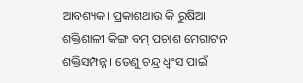ଆବଶ୍ୟକ। ପ୍ରକାଶଥାଉ କି ରୁଷିଆ ଶକ୍ତିଶାଳୀ କିଙ୍ଗ ବମ୍‌ ପଚାଶ ମେଗାଟନ ଶକ୍ତିସମ୍ପନ୍ନ। ତେଣୁ ଚନ୍ଦ୍ର ଧ୍ୱଂସ ପାଇଁ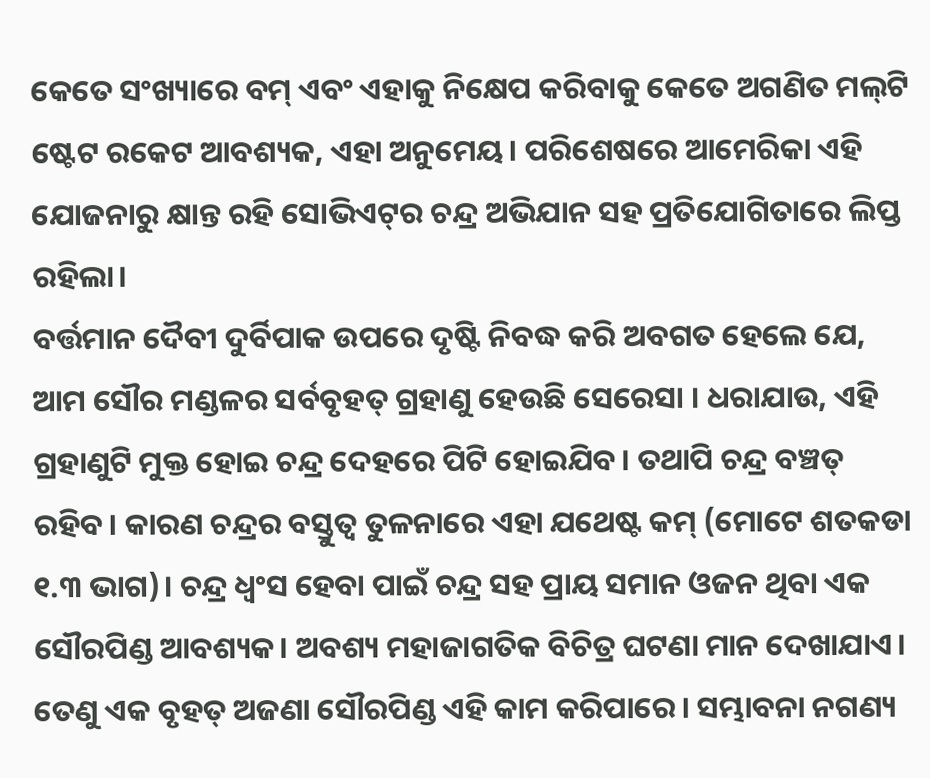କେତେ ସଂଖ୍ୟାରେ ବମ୍‌ ଏବଂ ଏହାକୁ ନିକ୍ଷେପ କରିବାକୁ କେତେ ଅଗଣିତ ମଲ୍‌ଟି ଷ୍ଟେଟ ରକେଟ ଆବଶ୍ୟକ, ଏହା ଅନୁମେୟ। ପରିଶେଷରେ ଆମେରିକା ଏହି ଯୋଜନାରୁ କ୍ଷାନ୍ତ ରହି ସୋଭିଏଟ୍‌ର ଚନ୍ଦ୍ର ଅଭିଯାନ ସହ ପ୍ରତିଯୋଗିତାରେ ଲିପ୍ତ ରହିଲା।
ବର୍ତ୍ତମାନ ଦୈବୀ ଦୁର୍ବିପାକ ଉପରେ ଦୃଷ୍ଟି ନିବଦ୍ଧ କରି ଅବଗତ ହେଲେ ଯେ, ଆମ ସୌର ମଣ୍ଡଳର ସର୍ବବୃହତ୍‌ ଗ୍ରହାଣୁ ହେଉଛି ସେରେସା । ଧରାଯାଉ, ଏହି ଗ୍ରହାଣୁଟି ମୁକ୍ତ ହୋଇ ଚନ୍ଦ୍ର ଦେହରେ ପିଟି ହୋଇଯିବ। ତଥାପି ଚନ୍ଦ୍ର ବଞ୍ଚତ୍ ରହିବ। କାରଣ ଚନ୍ଦ୍ରର ବସ୍ତୁତ୍ୱ ତୁଳନାରେ ଏହା ଯଥେଷ୍ଟ କମ୍‌ (ମୋଟେ ଶତକଡା ୧.୩ ଭାଗ)। ଚନ୍ଦ୍ର ଧ୍ୱଂସ ହେବା ପାଇଁ ଚନ୍ଦ୍ର ସହ ପ୍ରାୟ ସମାନ ଓଜନ ଥିବା ଏକ ସୌରପିଣ୍ଡ ଆବଶ୍ୟକ। ଅବଶ୍ୟ ମହାଜାଗତିକ ବିଚିତ୍ର ଘଟଣା ମାନ ଦେଖାଯାଏ। ତେଣୁ ଏକ ବୃହତ୍‌ ଅଜଣା ସୌରପିଣ୍ଡ ଏହି କାମ କରିପାରେ। ସମ୍ଭାବନା ନଗଣ୍ୟ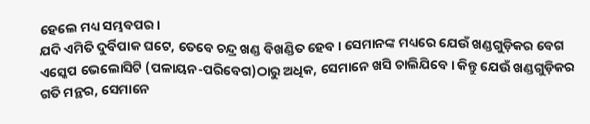ହେଲେ ମଧ୍ୟ ସମ୍ଭବପର।
ଯଦି ଏମିତି ଦୁର୍ବିପାକ ଘଟେ, ତେବେ ଚନ୍ଦ୍ର ଖଣ୍ଡ ବିଖଣ୍ଡିତ ହେବ। ସେମାନଙ୍କ ମଧ୍ୟରେ ଯେଉଁ ଖଣ୍ଡଗୁଡ଼ିକର ବେଗ ଏସ୍କେପ ଭେଲୋସିଟି (ପଳାୟନ-ପରିବେଗ)ଠାରୁ ଅଧିକ, ସେମାନେ ଖସି ଚାଲିଯିବେ। କିନ୍ତୁ ଯେଉଁ ଖଣ୍ଡଗୁଡ଼ିକର ଗତି ମନ୍ଥର, ସେମାନେ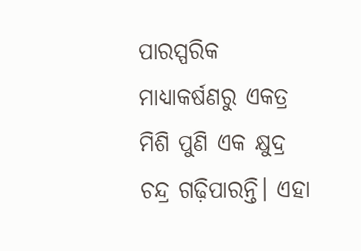ପାରସ୍ପରିକ ମାଧ୍ୟାକର୍ଷଣରୁ ଏକତ୍ର ମିଶି ପୁଣି ଏକ କ୍ଷୁଦ୍ର ଚନ୍ଦ୍ର ଗଢ଼ିପାରନ୍ତି। ଏହା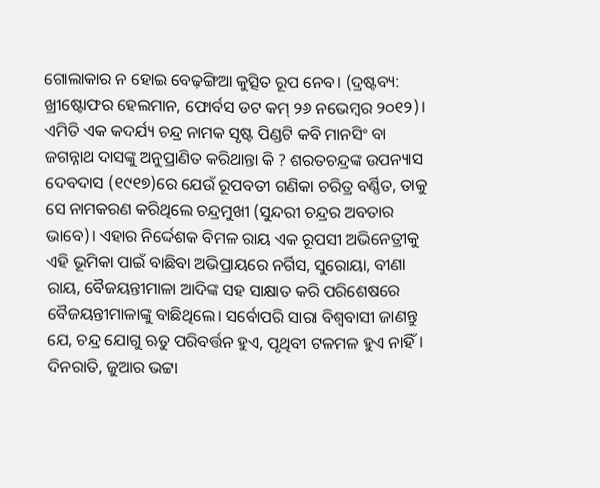ଗୋଲାକାର ନ ହୋଇ ବେଢ଼ଙ୍ଗିଆ କୁତ୍ସିତ ରୂପ ନେବ। (ଦ୍ରଷ୍ଟବ୍ୟ: ଖ୍ରୀଷ୍ଟୋଫର ହେଲମାନ, ଫୋର୍ବସ ଡଟ କମ୍‌ ୨୬ ନଭେମ୍ବର ୨୦୧୨)।
ଏମିତି ଏକ କଦର୍ଯ୍ୟ ଚନ୍ଦ୍ର ନାମକ ସୃଷ୍ଟ ପିଣ୍ଡଟି କବି ମାନସିଂ ବା ଜଗନ୍ନାଥ ଦାସଙ୍କୁ ଅନୁପ୍ରାଣିତ କରିଥାନ୍ତା କି ? ଶରତଚନ୍ଦ୍ରଙ୍କ ଉପନ୍ୟାସ ଦେବଦାସ (୧୯୧୭)ରେ ଯେଉଁ ରୂପବତୀ ଗଣିକା ଚରିତ୍ର ବର୍ଣ୍ଣିତ, ତାକୁ ସେ ନାମକରଣ କରିଥିଲେ ଚନ୍ଦ୍ରମୁଖୀ (ସୁନ୍ଦରୀ ଚନ୍ଦ୍ରର ଅବତାର ଭାବେ)। ଏହାର ନିର୍ଦ୍ଦେଶକ ବିମଳ ରାୟ ଏକ ରୂପସୀ ଅଭିନେତ୍ରୀକୁ ଏହି ଭୂମିକା ପାଇଁ ବାଛିବା ଅଭିପ୍ରାୟରେ ନର୍ଗିସ, ସୁରୋୟା, ବୀଣା ରାୟ, ବୈଜୟନ୍ତୀମାଳା ଆଦିଙ୍କ ସହ ସାକ୍ଷାତ କରି ପରିଶେଷରେ ବୈଜୟନ୍ତୀମାଳାଙ୍କୁ ବାଛିଥିଲେ। ସର୍ବୋପରି ସାରା ବିଶ୍ୱବାସୀ ଜାଣନ୍ତୁ ଯେ, ଚନ୍ଦ୍ର ଯୋଗୁ ଋତୁ ପରିବର୍ତ୍ତନ ହୁଏ, ପୃଥିବୀ ଟଳମଳ ହୁଏ ନାହିଁ। ଦିନରାତି, ଜୁଆର ଭଟ୍ଟା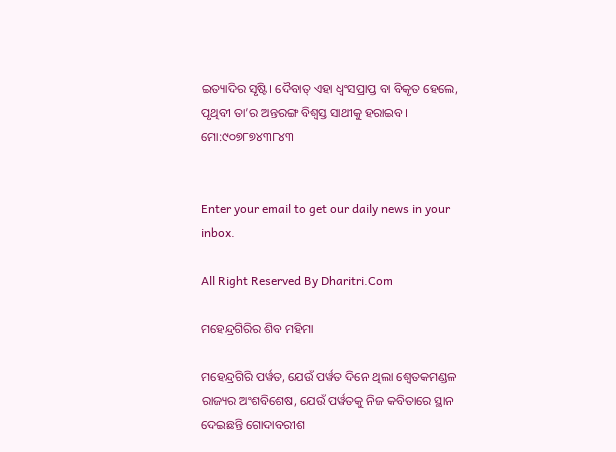ଇତ୍ୟାଦିର ସୃଷ୍ଟି। ଦୈବାତ୍‌ ଏହା ଧ୍ୱଂସପ୍ରାପ୍ତ ବା ବିକୃତ ହେଲେ, ପୃଥିବୀ ତା’ର ଅନ୍ତରଙ୍ଗ ବିଶ୍ୱସ୍ତ ସାଥୀକୁ ହରାଇବ।
ମୋ:୯୦୭୮୭୪୩୮୪୩


Enter your email to get our daily news in your inbox.

All Right Reserved By Dharitri.Com

ମହେନ୍ଦ୍ରଗିରିର ଶିବ ମହିମା

ମହେନ୍ଦ୍ରଗିରି ପର୍ୱତ, ଯେଉଁ ପର୍ୱତ ଦିନେ ଥିଲା ଶ୍ୱେତକମଣ୍ଡଳ ରାଜ୍ୟର ଅଂଶବିଶେଷ, ଯେଉଁ ପର୍ୱତକୁ ନିଜ କବିତାରେ ସ୍ଥାନ ଦେଇଛନ୍ତି ଗୋଦାବରୀଶ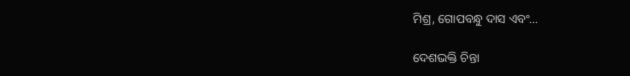ମିଶ୍ର, ଗୋପବନ୍ଧୁ ଦାସ ଏବଂ…

ଦେଶଭକ୍ତି ଚିନ୍ତା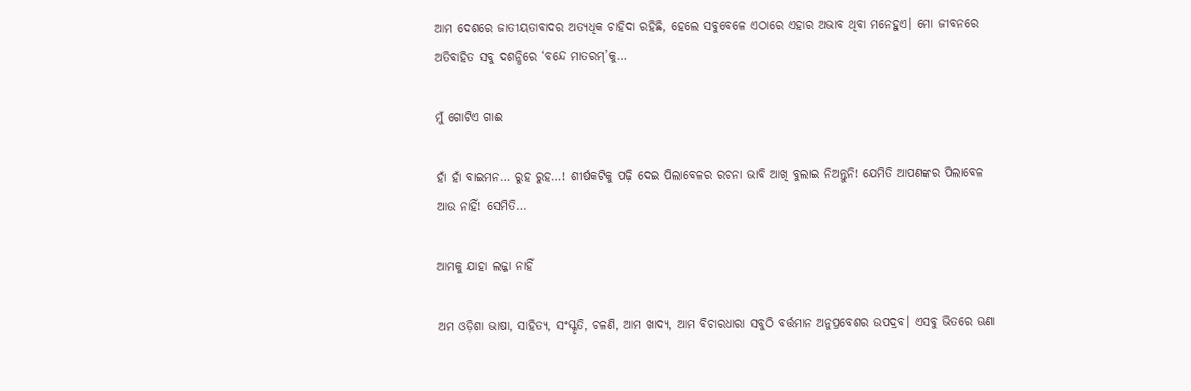ଆମ ଦେଶରେ ଜାତୀୟତାବାଦର ଅତ୍ୟଧିକ ଚାହିଦା ରହିଛି, ହେଲେ ସବୁବେଳେ ଏଠାରେ ଏହାର ଅଭାବ ଥିବା ମନେହୁଏ। ମୋ ଜୀବନରେ ଅତିବାହିତ ସବୁ ଦଶନ୍ଧିରେ ‘ବନ୍ଦେ ମାତରମ୍‌’କୁ…

ମୁଁ ଗୋଟିଏ ଗାଈ

ହାଁ ହାଁ ବାଇମନ… ରୁହ ରୁହ…! ଶୀର୍ଷକଟିକୁ ପଢ଼ି ଦେଇ ପିଲାବେଳର ରଚନା ଭାବି ଆଖି ବୁଲାଇ ନିଅନ୍ତୁନି! ଯେମିତି ଆପଣଙ୍କର ପିଲାବେଳ ଆଉ ନାହିଁ! ସେମିତି…

ଆମକୁ ଯାହା ଲଜ୍ଜା ନାହିଁ

ଅମ ଓଡ଼ିଶା ଭାଷା, ସାହିତ୍ୟ, ସଂସ୍କୃତି, ଚଳଣି, ଆମ ଖାଦ୍ୟ, ଆମ ବିଚାରଧାରା ସବୁଠି ବର୍ତ୍ତମାନ ଅନୁପ୍ରବେଶର ଉପଦ୍ରବ। ଏସବୁ ଭିତରେ ଊଣା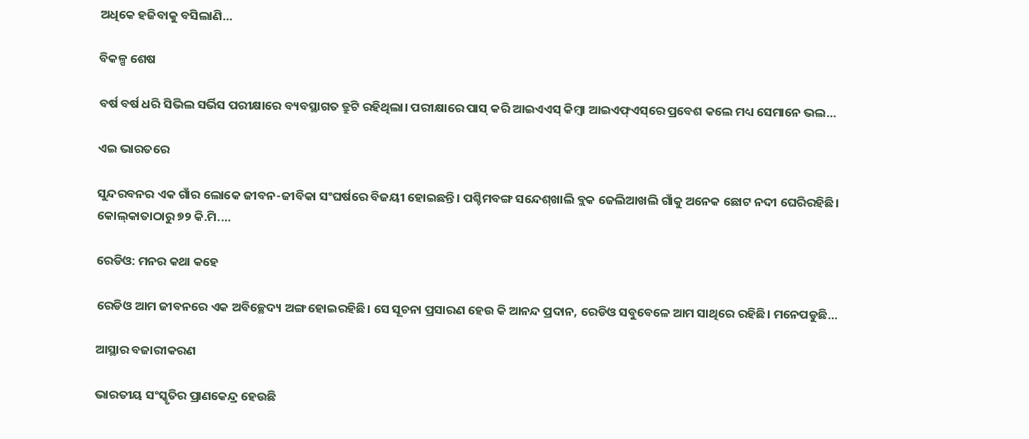ଅଧିକେ ହଜିବାକୁ ବସିଲାଣି…

ବିକଳ୍ପ ଶେଷ

ବର୍ଷ ବର୍ଷ ଧରି ସିଭିଲ ସର୍ଭିସ ପରୀକ୍ଷାରେ ବ୍ୟବସ୍ଥାଗତ ତ୍ରୁଟି ରହିଥିଲା। ପରୀକ୍ଷାରେ ପାସ୍‌ କରି ଆଇଏଏସ୍‌ କିମ୍ବା ଆଇଏଫ୍‌ଏସ୍‌ରେ ପ୍ରବେଶ କଲେ ମଧ୍ୟ ସେମାନେ ଭଲ…

ଏଇ ଭାରତରେ

ସୁନ୍ଦରବନର ଏକ ଗାଁର ଲୋକେ ଜୀବନ-ଜୀବିକା ସଂଘର୍ଷରେ ବିଜୟୀ ହୋଇଛନ୍ତି। ପଶ୍ଚିମବଙ୍ଗ ସନ୍ଦେଶ୍‌ଖାଲି ବ୍ଲକ ଜେଲିଆଖଲି ଗାଁକୁ ଅନେକ ଛୋଟ ନଦୀ ଘେରିରହିଛି। କୋଲ୍‌କାତାଠାରୁ ୭୨ କି.ମି.…

ରେଡିଓ: ମନର କଥା କହେ

ରେଡିଓ ଆମ ଜୀବନରେ ଏକ ଅବିଚ୍ଛେଦ୍ୟ ଅଙ୍ଗ ହୋଇରହିଛି। ସେ ସୂଚନା ପ୍ରସାରଣ ହେଉ କି ଆନନ୍ଦ ପ୍ରଦାନ, ରେଡିଓ ସବୁବେଳେ ଆମ ସାଥିରେ ରହିଛି। ମନେପଡୁଛି…

ଆସ୍ଥାର ବଜାରୀକରଣ

ଭାରତୀୟ ସଂସ୍କୃତିର ପ୍ରାଣକେନ୍ଦ୍ର ହେଉଛି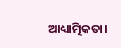ଆଧ୍ୟାତ୍ମିକତା।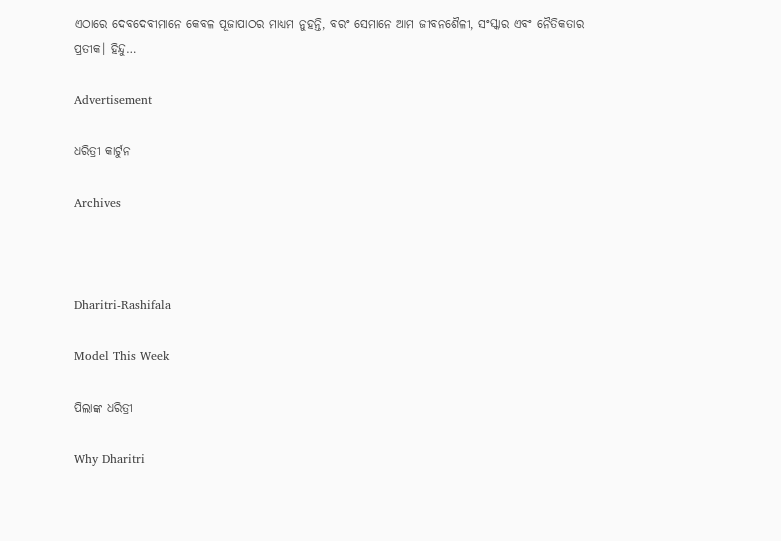ଏଠାରେ ଦେବଦେବୀମାନେ କେବଳ ପୂଜାପାଠର ମାଧ୍ୟମ ନୁହନ୍ତି, ବରଂ ସେମାନେ ଆମ ଜୀବନଶୈଳୀ, ସଂସ୍କାର ଏବଂ ନୈତିକତାର ପ୍ରତୀକ। ହିନ୍ଦୁ…

Advertisement

ଧରିତ୍ରୀ କାର୍ଟୁନ

Archives



Dharitri-Rashifala

Model This Week

ପିଲାଙ୍କ ଧରିତ୍ରୀ

Why Dharitri